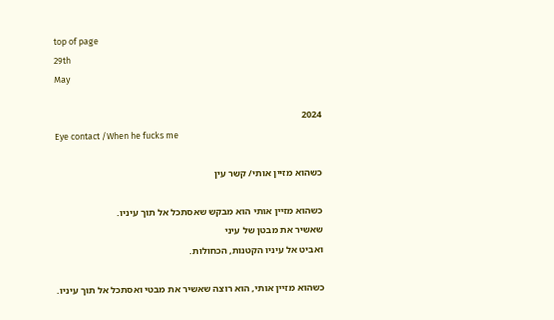top of page
29th
May

2024
Eye contact /When he fucks me

כשהוא מזיין אותי/ קשר עין

כשהוא מזיין אותי הוא מבקש שאסתכל אל תוך עיניו.
שאשיר את מבטן של עיני
ואביט אל עיניו הקטנות, הכחולות.

כשהוא מזיין אותי, הוא רוצה שאשיר את מבטי ואסתכל אל תוך עיניו.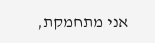אני מתחמקת,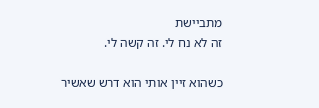מתביישת
זה לא נח לי. זה קשה לי.

כשהוא זיין אותי הוא דרש שאשיר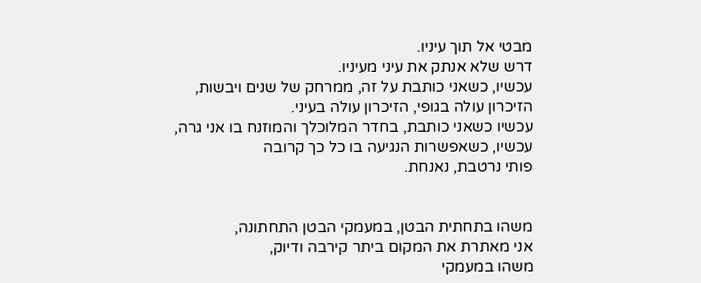מבטי אל תוך עיניו.
דרש שלא אנתק את עיני מעיניו.
עכשיו, כשאני כותבת על זה, ממרחק של שנים ויבשות,
הזיכרון עולה בגופי, הזיכרון עולה בעיני.
עכשיו כשאני כותבת, בחדר המלוכלך והמוזנח בו אני גרה,
עכשיו, כשאפשרות הנגיעה בו כל כך קרובה
פותי נרטבת, נאנחת.


משהו בתחתית הבטן, במעמקי הבטן התחתונה,
אני מאתרת את המקום ביתר קירבה ודיוק,
משהו במעמקי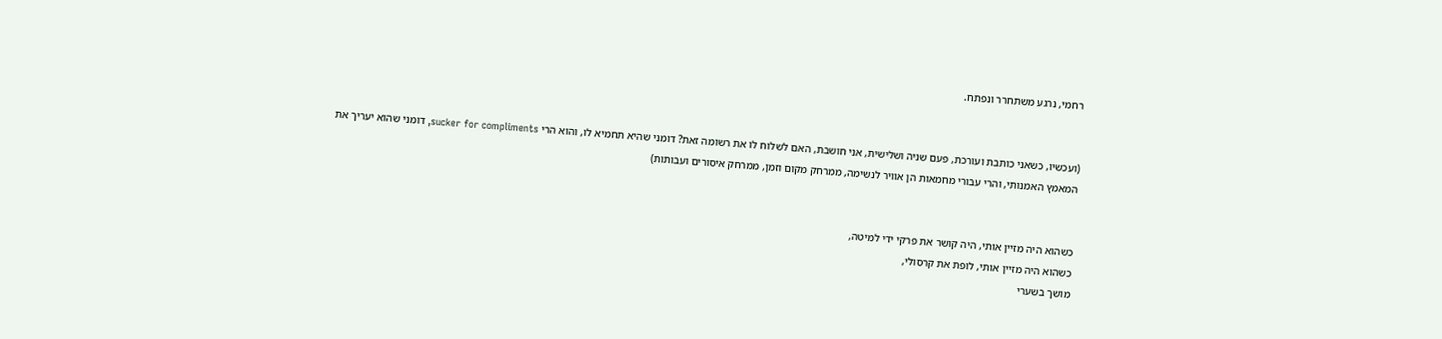רחמי, נרגע משתחרר ונפתח.


(ועכשיו, כשאני כותבת ועורכת, פעם שניה ושלישית, אני חושבת, האם לשלוח לו את רשומה זאת? דומני שהיא תחמיא לו, והוא הרי sucker for compliments, דומני שהוא יעריך את המאמץ האמנותי, והרי עבורי מחמאות הן אוויר לנשימה, ממרחק מקום וזמן, ממרחק איסורים ועבותות)


כשהוא היה מזיין אותי, היה קושר את פרקי ידי למיטה,
כשהוא היה מזיין אותי, לופת את קרסולי,
מושך בשערי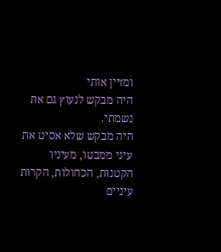ומזיין אותי
היה מבקש לנעוץ גם את נשמתי.
היה מבקש שלא אסיט את עיני ממבטו, מעיניו
הקטנות, הכחולות, הקרות
עיניים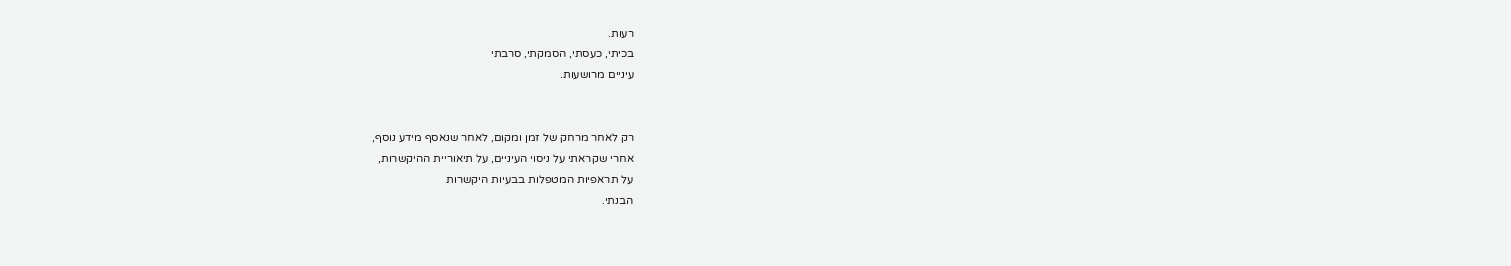רעות.
בכיתי, כעסתי, הסמקתי, סרבתי
עיניים מרושעות.


רק לאחר מרחק של זמן ומקום, לאחר שנאסף מידע נוסף,
אחרי שקראתי על ניסוי העיניים, על תיאוריית ההיקשרות,
על תראפיות המטפלות בבעיות היקשרות
הבנתי.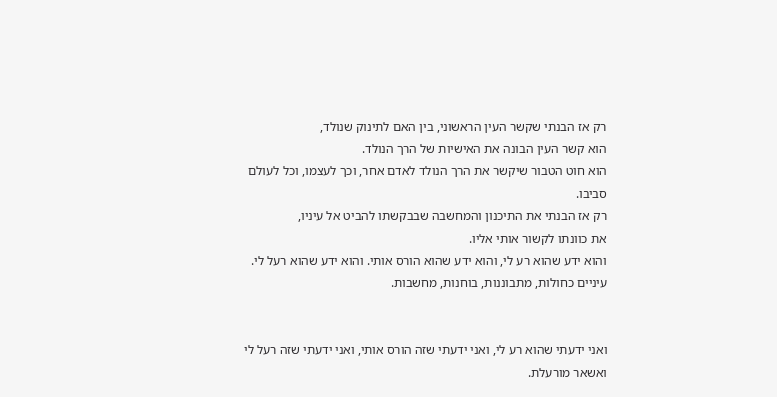רק אז הבנתי שקשר העין הראשוני, בין האם לתינוק שנולד,
הוא קשר העין הבונה את האישיות של הרך הנולד.
הוא חוט הטבור שיקשר את הרך הנולד לאדם אחר, וכך לעצמו, וכל לעולם סביבו.
רק אז הבנתי את התיכנון והמחשבה שבבקשתו להביט אל עיניו,
את כוונתו לקשור אותי אליו.
והוא ידע שהוא רע לי, והוא ידע שהוא הורס אותי. והוא ידע שהוא רעל לי.
עיניים כחולות, מתבוננות, בוחנות, מחשבות.


ואני ידעתי שהוא רע לי, ואני ידעתי שזה הורס אותי, ואני ידעתי שזה רעל לי ואשאר מורעלת.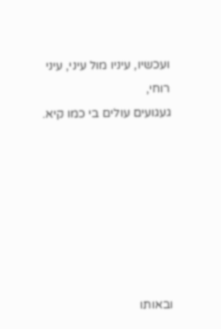ועכשיו, עיניו מול עיני, עיני רוחי,
געגועים עולים בי כמו קיא.







ובאותו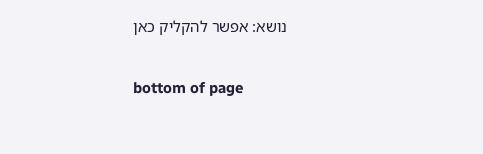נושא: אפשר להקליק כאן

bottom of page